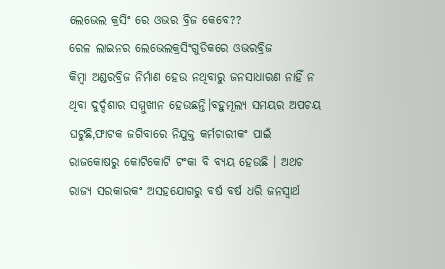ଲେଭେଲ କ୍ରସିଂ ରେ ଓଭର ବ୍ରିଜ କେବେ??
ରେଳ ଲାଇନର ଲେଭେଲକ୍ରସିଂଗୁଡିକରେ ଓଭରବ୍ରିଜ
କିମ୍ବା ଅଣ୍ଡରବ୍ରିଜ ନିର୍ମାଣ ହେଉ ନଥିବାରୁ ଜନସାଧାରଣ ନାହିଁ ନ ଥିବା ଦୁର୍ଦ୍ଦଶାର ସମ୍ମୁଖୀନ ହେଉଛନ୍ତି।ବହୁମୂଲ୍ୟ ସମୟର ଅପଚୟ ଘଟୁଛି,ଫାଟକ ଜଗିବାରେ ନିଯୁକ୍ତ କର୍ମଚାରୀକଂ ପାଇଁ ରାଜକୋଷରୁ କୋଟିକୋଟି ଟଂକା ବି ବ୍ୟୟ ହେଉଛି । ଅଥଚ ରାଜ୍ୟ ସରକାରକଂ ଅସହଯୋଗରୁ ବର୍ଷ ବର୍ଷ ଧରି ଜନସ୍ୱାର୍ଥ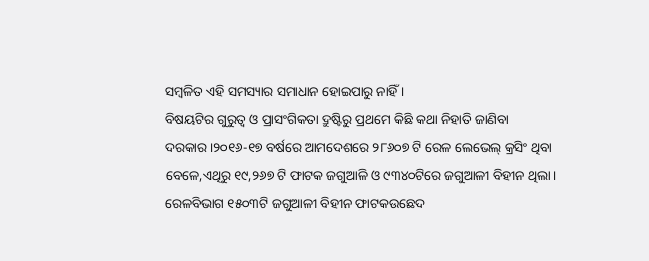ସମ୍ବଳିତ ଏହି ସମସ୍ୟାର ସମାଧାନ ହୋଇପାରୁ ନାହିଁ ।
ବିଷୟଟିର ଗୁରୁତ୍ୱ ଓ ପ୍ରାସଂଗିକତା ଦ୍ରୁଷ୍ଟିରୁ ପ୍ରଥମେ କିଛି କଥା ନିହାତି ଜାଣିବା ଦରକାର।୨୦୧୬-୧୭ ବର୍ଷରେ ଆମଦେଶରେ ୨୮୬୦୭ ଟି ରେଳ ଲେଭେଲ୍ କ୍ରସିଂ ଥିବା ବେଳେ,ଏଥିରୁ ୧୯,୨୬୭ ଟି ଫାଟକ ଜଗୁଆଳି ଓ ୯୩୪୦ଟିରେ ଜଗୁଆଳୀ ବିହୀନ ଥିଲା। ରେଳବିଭାଗ ୧୫୦୩ଟି ଜଗୁଆଳୀ ବିହୀନ ଫାଟକଉଛେଦ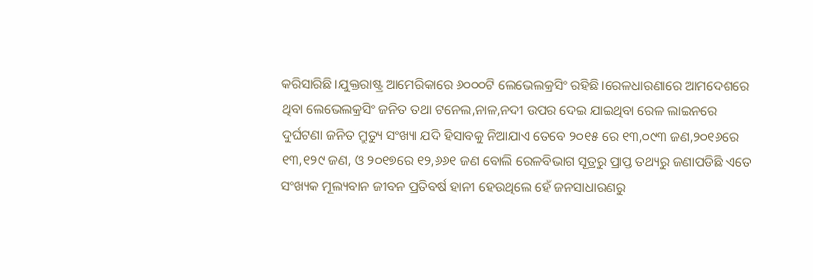କରିସାରିଛି।ଯୁକ୍ତରାଷ୍ଟ୍ର ଆମେରିକାରେ ୬୦୦୦ଟି ଲେଭେଲକ୍ରସିଂ ରହିଛି।ରେଳଧାରଣାରେ ଆମଦେଶରେ ଥିବା ଲେଭେଲକ୍ରସିଂ ଜନିତ ତଥା ଟନେଲ,ନାଳ,ନଦୀ ଉପର ଦେଇ ଯାଇଥିବା ରେଳ ଲାଇନରେ ଦୁର୍ଘଟଣା ଜନିତ ମ୍ରୁତ୍ୟୁ ସଂଖ୍ୟା ଯଦି ହିସାବକୁ ନିଆଯାଏ ତେବେ ୨୦୧୫ ରେ ୧୩,୦୯୩ ଜଣ,୨୦୧୬ରେ ୧୩,୧୨୯ ଜଣ, ଓ ୨୦୧୭ରେ ୧୨,୬୬୧ ଜଣ ବୋଲି ରେଳବିଭାଗ ସୂତ୍ରରୁ ପ୍ରାପ୍ତ ତଥ୍ୟରୁ ଜଣାପଡିଛି ଏତେ ସଂଖ୍ୟକ ମୂଲ୍ୟବାନ ଜୀବନ ପ୍ରତିବର୍ଷ ହାନୀ ହେଉଥିଲେ ହେଁ ଜନସାଧାରଣରୁ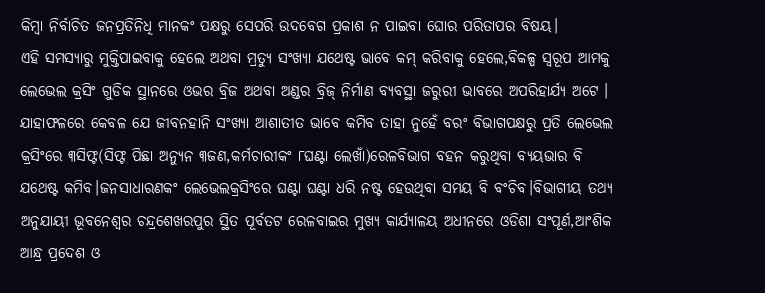କିମ୍ବା ନିର୍ବାଚିତ ଜନପ୍ରତିନିଧି ମାନକଂ ପକ୍ଷରୁ ସେପରି ଉଦବେଗ ପ୍ରକାଶ ନ ପାଇବା ଘୋର ପରିତାପର ବିଷୟ।
ଏହି ସମସ୍ୟାରୁ ମୁକ୍ତିପାଇବାକୁ ହେଲେ ଅଥବା ମ୍ରତ୍ୟୁ ସଂଖ୍ୟା ଯଥେଷ୍ଟ ଭାବେ କମ୍ କରିବାକୁ ହେଲେ,ବିକଳ୍ପ ସ୍ୱରୂପ ଆମକୁ ଲେଭେଲ କ୍ରସିଂ ଗୁଡିକ ସ୍ଥାନରେ ଓଭର ବ୍ରିଜ ଅଥବା ଅଣ୍ଡର ବ୍ରିଜ୍ ନିର୍ମାଣ ବ୍ୟବସ୍ଥା ଜରୁରୀ ଭାବରେ ଅପରିହାର୍ଯ୍ୟ ଅଟେ । ଯାହାଫଳରେ କେବଳ ଯେ ଜୀବନହାନି ସଂଖ୍ୟା ଆଶାତୀତ ଭାବେ କମିବ ତାହା ନୁହେଁ ବରଂ ବିଭାଗପକ୍ଷରୁ ପ୍ରତି ଲେଭେଲ କ୍ରସିଂରେ ୩ସିଫ୍ଟ(ସିଫ୍ଟ ପିଛା ଅନ୍ୟୁନ ୩ଜଣ,କର୍ମଚାରୀକଂ ୮ଘଣ୍ଟା ଲେଖାଁ)ରେଳବିଭାଗ ବହନ କରୁଥିବା ବ୍ୟୟଭାର ବି ଯଥେଷ୍ଟ କମିବ।ଜନସାଧାରଣକଂ ଲେଭେଲକ୍ରସିଂରେ ଘଣ୍ଟା ଘଣ୍ଟା ଧରି ନଷ୍ଟ ହେଉଥିବା ସମୟ ବି ବଂଚିବ।ବିଭାଗୀୟ ତଥ୍ୟ ଅନୁଯାୟୀ ଭୂବନେଶ୍ୱର ଚନ୍ଦ୍ରଶେଖରପୁର ସ୍ଥିତ ପୂର୍ବତଟ ରେଳବାଇର ମୁଖ୍ୟ କାର୍ଯ୍ୟାଳୟ ଅଧୀନରେ ଓଡିଶା ସଂପୂର୍ଣ,ଆଂଶିକ ଆନ୍ଧ୍ର ପ୍ରଦେଶ ଓ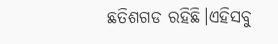ଛତିଶଗଡ ରହିଛି।ଏହିସବୁ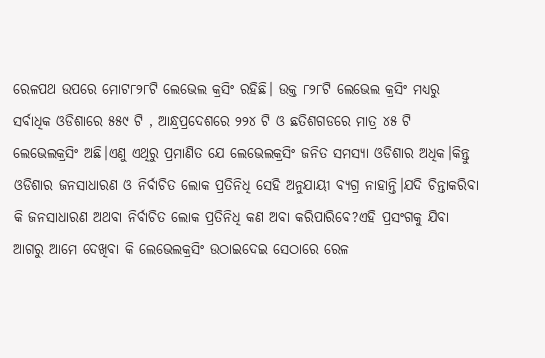ରେଳପଥ ଉପରେ ମୋଟ୮୨୮ଟି ଲେଭେଲ କ୍ରସିଂ ରହିଛି। ଉକ୍ତ ୮୨୮ଟି ଲେଭେଲ କ୍ରସିଂ ମଧ୍ୟରୁ ସର୍ବାଧିକ ଓଡିଶାରେ ୫୫୯ ଟି , ଆନ୍ଧ୍ରପ୍ରଦେଶରେ ୨୨୪ ଟି ଓ ଛତିଶଗଡରେ ମାତ୍ର ୪୫ ଟି ଲେଭେଲକ୍ରସିଂ ଅଛି।ଏଣୁ ଏଥିରୁ ପ୍ରମାଣିତ ଯେ ଲେଭେଲକ୍ରସିଂ ଜନିତ ସମସ୍ୟା ଓଡିଶାର ଅଧିକ।କିନ୍ତୁ ଓଡିଶାର ଜନସାଧାରଣ ଓ ନିର୍ବାଚିତ ଲୋକ ପ୍ରତିନିଧି ସେହି ଅନୁଯାୟୀ ବ୍ୟଗ୍ର ନାହାନ୍ତି।ଯଦି ଚିନ୍ତାକରିବା କି ଜନସାଧାରଣ ଅଥବା ନିର୍ବାଚିତ ଲୋକ ପ୍ରତିନିଧି କଣ ଅବା କରିପାରିବେ?ଏହି ପ୍ରସଂଗକୁ ଯିବା ଆଗରୁ ଆମେ ଦେଖିବା କି ଲେଭେଲକ୍ରସିଂ ଉଠାଇଦେଇ ସେଠାରେ ରେଳ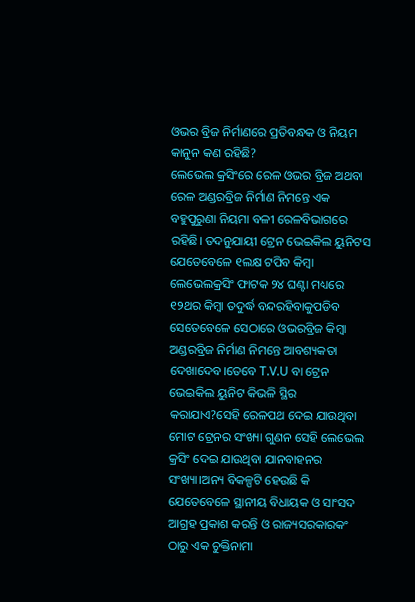ଓଭର ବ୍ରିଜ ନିର୍ମାଣରେ ପ୍ରତିବନ୍ଧକ ଓ ନିୟମ କାନୁନ କଣ ରହିଛି?
ଲେଭେଲ କ୍ରସିଂରେ ରେଳ ଓଭର ବ୍ରିଜ ଅଥବା ରେଳ ଅଣ୍ଡରବ୍ରିଜ ନିର୍ମାଣ ନିମନ୍ତେ ଏକ ବହୁପୁରୁଣା ନିୟମା ବଳୀ ରେଳବିଭାଗରେ ରହିଛି। ତଦନୁଯାୟୀ ଟ୍ରେନ ଭେଇକିଲ ୟୁନିଟସ ଯେତେବେଳେ ୧ଲକ୍ଷ ଟପିବ କିମ୍ବା ଲେଭେଲକ୍ରସିଂ ଫାଟକ ୨୪ ଘଣ୍ଟା ମଧ୍ୟରେ ୧୨ଥର କିମ୍ବା ତଦୁର୍ଦ୍ଧ ବନ୍ଦରହିବାକୁପଡିବ ସେତେବେଳେ ସେଠାରେ ଓଭରବ୍ରିଜ କିମ୍ବା ଅଣ୍ଡରବ୍ରିଜ ନିର୍ମାଣ ନିମନ୍ତେ ଆବଶ୍ୟକତା ଦେଖାଦେବ।ତେବେ T.V.U ବା ଟ୍ରେନ ଭେଇକିଲ ୟୁନିଟ କିଭଳି ସ୍ଥିର କରାଯାଏ?ସେହି ରେଳପଥ ଦେଇ ଯାଉଥିବା ମୋଟ ଟ୍ରେନର ସଂଖ୍ୟା ଗୁଣନ ସେହି ଲେଭେଲ କ୍ରସିଂ ଦେଇ ଯାଉଥିବା ଯାନବାହନର ସଂଖ୍ୟା।ଅନ୍ୟ ବିକଳ୍ପଟି ହେଉଛି କି ଯେତେବେଳେ ସ୍ଥାନୀୟ ବିଧାୟକ ଓ ସାଂସଦ ଆଗ୍ରହ ପ୍ରକାଶ କରନ୍ତି ଓ ରାଜ୍ୟସରକାରକଂ ଠାରୁ ଏକ ଚୁକ୍ତିନାମା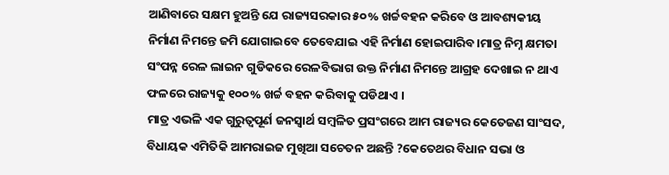ଆଣିବାରେ ସକ୍ଷମ ହୁଅନ୍ତି ଯେ ରାଜ୍ୟସରକାର ୫୦% ଖର୍ଚ୍ଚବହନ କରିବେ ଓ ଆବଶ୍ୟକୀୟ ନିର୍ମାଣ ନିମନ୍ତେ ଜମି ଯୋଗାଇବେ ତେବେଯାଇ ଏହି ନିର୍ମାଣ ହୋଇପାରିବ।ମାତ୍ର ନିମ୍ନ କ୍ଷମତା ସଂପନ୍ନ ରେଳ ଲାଇନ ଗୁଡିକରେ ରେଳବିଭାଗ ଉକ୍ତ ନିର୍ମାଣ ନିମନ୍ତେ ଆଗ୍ରହ ଦେଖାଇ ନ ଥାଏ ଫଳରେ ରାଜ୍ୟକୁ ୧୦୦% ଖର୍ଚ୍ଚ ବହନ କରିବାକୁ ପଡିଥାଏ ।
ମାତ୍ର ଏଭଳି ଏକ ଗୁରୁତ୍ୱପୂର୍ଣ ଜନସ୍ୱାର୍ଥ ସମ୍ବଳିତ ପ୍ରସଂଗରେ ଆମ ରାଜ୍ୟର କେତେଜଣ ସାଂସଦ, ବିଧାୟକ ଏମିତିକି ଆମରାଇଜ ମୁଖିଆ ସଚେତନ ଅଛନ୍ତି ?କେତେଥର ବିଧାନ ସଭା ଓ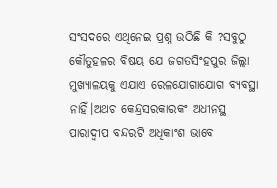ସଂସଦରେ ଏଥିନେଇ ପ୍ରଶ୍ନ ଉଠିଛି କି ?ସବୁଠୁ କୌତୁହଳର ବିଷୟ ଯେ ଜଗତସିଂହପୁର ଜିଲ୍ଲା ମୁଖ୍ୟାଳୟକୁ ଏଯାଏ ରେଳଯୋଗାଯୋଗ ବ୍ୟବସ୍ଥା ନାହିଁ।ଅଥଚ କେନ୍ଦ୍ରସରକାରକଂ ଅଧୀନସ୍ଥ ପାରାଦ୍ୱୀପ ବନ୍ଦରଟି ଅଧିକାଂଶ ଭାବେ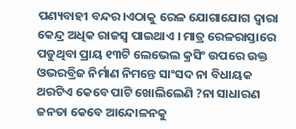ପଣ୍ୟବାହୀ ବନ୍ଦର।ଏଠାକୁ ରେଳ ଯୋଗାଯୋଗ ଦ୍ୱାରା କେନ୍ଦ୍ର ଅଧିକ ରାଜସ୍ୱ ପାଇଥାଏ । ମାତ୍ର ରେଳରାସ୍ତାରେ ପଡୁଥିବା ପ୍ରାୟ ୧୩ଟି ଲେଭେଲ କ୍ରସିଂ ଉପରେ ଉକ୍ତ ଓଭରବ୍ରିଜ ନିର୍ମାଣ ନିମନ୍ତେ ସାଂସଦ ନା ବିଧାୟକ ଥରଟିଏ କେବେ ପାଟି ଖୋଲିଲେଣି ?ନା ସାଧାରଣ ଜନତା କେବେ ଆନ୍ଦୋଳନକୁ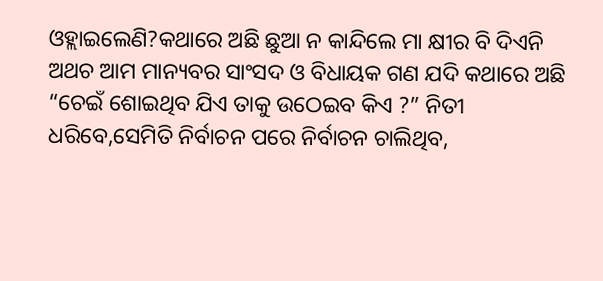ଓହ୍ଲାଇଲେଣି?କଥାରେ ଅଛି ଛୁଆ ନ କାନ୍ଦିଲେ ମା କ୍ଷୀର ବି ଦିଏନି ଅଥଚ ଆମ ମାନ୍ୟବର ସାଂସଦ ଓ ବିଧାୟକ ଗଣ ଯଦି କଥାରେ ଅଛି “ଚେଇଁ ଶୋଇଥିବ ଯିଏ ତାକୁ ଉଠେଇବ କିଏ ?” ନିତୀ ଧରିବେ,ସେମିତି ନିର୍ବାଚନ ପରେ ନିର୍ବାଚନ ଚାଲିଥିବ,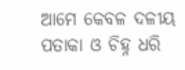ଆମେ କେବଳ ଦଳୀୟ ପତାକା ଓ ଚିହ୍ନ ଧରି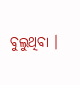ବୁଲୁଥିବା ।